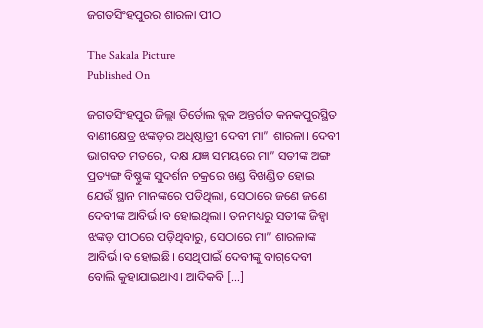ଜଗତସିଂହପୁରର ଶାରଳା ପୀଠ

The Sakala Picture
Published On

ଜଗତସିଂହପୁର ଜିଲ୍ଲା ତିର୍ତୋଲ ବ୍ଲକ ଅନ୍ତର୍ଗତ କନକପୁରସ୍ଥିତ ବାଣୀକ୍ଷେତ୍ର ଝଙ୍କଡ଼ର ଅଧିଷ୍ଠାତ୍ରୀ ଦେବୀ ମା” ଶାରଳା। ଦେବୀ ଭାଗବତ ମତରେ, ଦକ୍ଷ ଯଜ୍ଞ ସମୟରେ ମା” ସତୀଙ୍କ ଅଙ୍ଗ ପ୍ରତ୍ୟଙ୍ଗ ବିଷ୍ଣୁଙ୍କ ସୁଦର୍ଶନ ଚକ୍ରରେ ଖଣ୍ଡ ବିଖଣ୍ଡିତ ହୋଇ ଯେଉଁ ସ୍ଥାନ ମାନଙ୍କରେ ପଡିଥିଲା, ସେଠାରେ ଜଣେ ଜଣେ ଦେବୀଙ୍କ ଆବିର୍ଭ।ବ ହୋଇଥିଲା। ତନମଧ୍ୟରୁ ସତୀଙ୍କ ଜିହ୍ବା ଝଙ୍କଡ଼ ପୀଠରେ ପଡ଼ିଥିବାରୁ, ସେଠାରେ ମା” ଶାରଳାଙ୍କ ଆବିର୍ଭ।ବ ହୋଇଛି। ସେଥିପାଇଁ ଦେବୀଙ୍କୁ ବାଗ୍‌ଦେବୀ ବୋଲି କୁହାଯାଇଥାଏ। ଆଦିକବି […]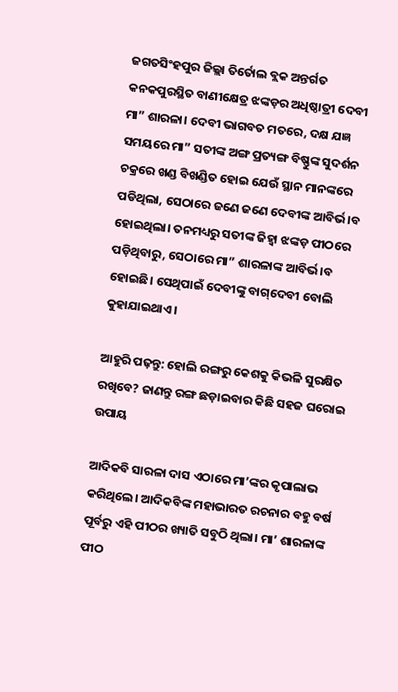ଜଗତସିଂହପୁର ଜିଲ୍ଲା ତିର୍ତୋଲ ବ୍ଲକ ଅନ୍ତର୍ଗତ କନକପୁରସ୍ଥିତ ବାଣୀକ୍ଷେତ୍ର ଝଙ୍କଡ଼ର ଅଧିଷ୍ଠାତ୍ରୀ ଦେବୀ ମା” ଶାରଳା। ଦେବୀ ଭାଗବତ ମତରେ, ଦକ୍ଷ ଯଜ୍ଞ ସମୟରେ ମା” ସତୀଙ୍କ ଅଙ୍ଗ ପ୍ରତ୍ୟଙ୍ଗ ବିଷ୍ଣୁଙ୍କ ସୁଦର୍ଶନ ଚକ୍ରରେ ଖଣ୍ଡ ବିଖଣ୍ଡିତ ହୋଇ ଯେଉଁ ସ୍ଥାନ ମାନଙ୍କରେ ପଡିଥିଲା, ସେଠାରେ ଜଣେ ଜଣେ ଦେବୀଙ୍କ ଆବିର୍ଭ।ବ ହୋଇଥିଲା। ତନମଧ୍ୟରୁ ସତୀଙ୍କ ଜିହ୍ବା ଝଙ୍କଡ଼ ପୀଠରେ ପଡ଼ିଥିବାରୁ, ସେଠାରେ ମା” ଶାରଳାଙ୍କ ଆବିର୍ଭ।ବ ହୋଇଛି। ସେଥିପାଇଁ ଦେବୀଙ୍କୁ ବାଗ୍‌ଦେବୀ ବୋଲି କୁହାଯାଇଥାଏ।

ଆହୁରି ପଢ଼ନ୍ତୁ: ହୋଲି ରଙ୍ଗରୁ କେଶକୁ କିଭଳି ସୁରକ୍ଷିତ ରଖିବେ? ଜାଣନ୍ତୁ ରଙ୍ଗ ଛଡ଼ାଇବାର କିଛି ସହଜ ଘରୋଇ ଉପାୟ

ଆଦିକବି ସାରଳା ଦାସ ଏଠାରେ ମା’ଙ୍କର କୃପାଲାଭ କରିଥିଲେ। ଆଦିକବିଙ୍କ ମହାଭାରତ ରଚନାର ବହୁ ବର୍ଷ ପୂର୍ବରୁ ଏହି ପୀଠର ଖ୍ୟାତି ସବୁଠି ଥିଲା। ମା’ ଶାରଳାଙ୍କ ପୀଠ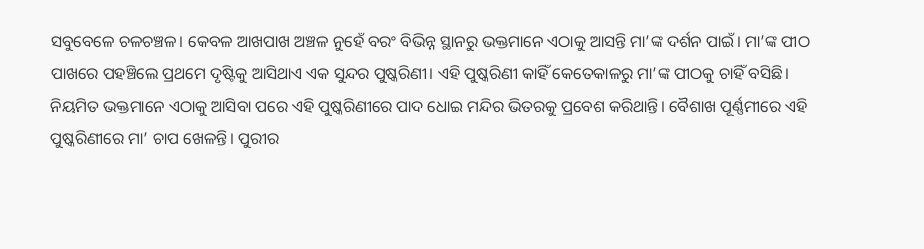ସବୁବେଳେ ଚଳଚଞ୍ଚଳ। କେବଳ ଆଖପାଖ ଅଞ୍ଚଳ ନୁହେଁ ବରଂ ବିଭିନ୍ନ ସ୍ଥାନରୁ ଭକ୍ତମାନେ ଏଠାକୁ ଆସନ୍ତି ମା’ଙ୍କ ଦର୍ଶନ ପାଇଁ। ମା’ଙ୍କ ପୀଠ ପାଖରେ ପହଞ୍ଚିଲେ ପ୍ରଥମେ ଦୃଷ୍ଟିକୁ ଆସିଥାଏ ଏକ ସୁନ୍ଦର ପୁଷ୍କରିଣୀ। ଏହି ପୁଷ୍କରିଣୀ କାହିଁ କେତେକାଳରୁ ମା’ଙ୍କ ପୀଠକୁ ଚାହିଁ ବସିଛି। ନିୟମିତ ଭକ୍ତମାନେ ଏଠାକୁ ଆସିବା ପରେ ଏହି ପୁଷ୍କରିଣୀରେ ପାଦ ଧୋଇ ମନ୍ଦିର ଭିତରକୁ ପ୍ରବେଶ କରିଥାନ୍ତି। ବୈଶାଖ ପୂର୍ଣ୍ଣମୀରେ ଏହି ପୁଷ୍କରିଣୀରେ ମା’ ଚାପ ଖେଳନ୍ତି। ପୁରୀର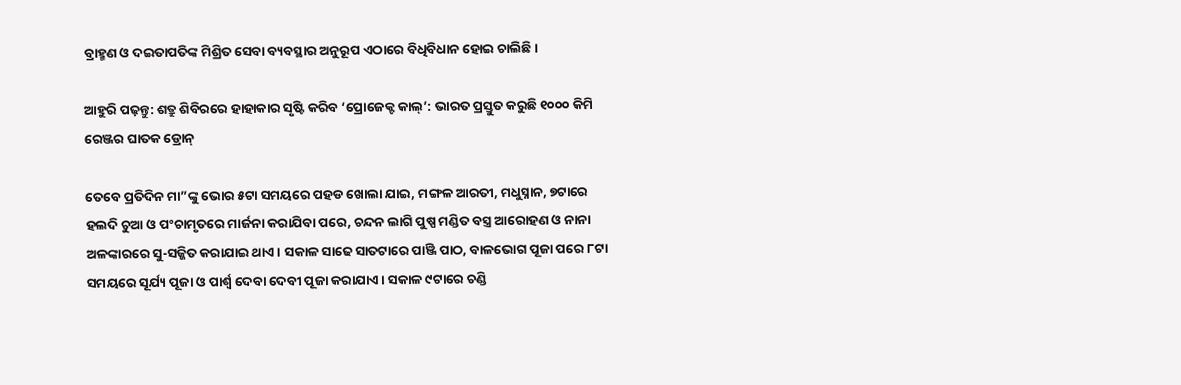ବ୍ରାହ୍ମଣ ଓ ଦଇତାପତିଙ୍କ ମିଶ୍ରିତ ସେବା ବ୍ୟବସ୍ଥାର ଅନୁରୂପ ଏଠାରେ ବିଧିବିଧାନ ହୋଇ ଚାଲିଛି।

ଆହୁରି ପଢ଼ନ୍ତୁ: ଶତ୍ରୁ ଶିବିରରେ ହାହାକାର ସୃଷ୍ଟି କରିବ ‘ପ୍ରୋଜେକ୍ଟ କାଲ୍’: ଭାରତ ପ୍ରସ୍ତୁତ କରୁଛି ୧୦୦୦ କିମି ରେଞ୍ଜର ଘାତକ ଡ୍ରୋନ୍

ତେବେ ପ୍ରତିଦିନ ମା”ଙ୍କୁ ଭୋର ୫ଟା ସମୟରେ ପହଡ ଖୋଲା ଯାଇ, ମଙ୍ଗଳ ଆରତୀ, ମଧୁସ୍ନାନ, ୭ଟାରେ ହଲଦି ଚୁଆ ଓ ପଂଚାମୃତରେ ମାର୍ଜନା କରାଯିବା ପରେ, ଚନ୍ଦନ ଲାଗି ପୁଷ୍ପ ମଣ୍ଡିତ ବସ୍ତ୍ର ଆରୋହଣ ଓ ନାନା ଅଳଙ୍କାରରେ ସୁ-ସଜ୍ଜିତ କରାଯାଇ ଥାଏ। ସକାଳ ସାଢେ ସାତଟାରେ ପାଞ୍ଜି ପାଠ, ବାଳଭୋଗ ପୂଜା ପରେ ୮ଟା ସମୟରେ ସୂର୍ଯ୍ୟ ପୂଜା ଓ ପାର୍ଶ୍ବ ଦେବା ଦେବୀ ପୂଜା କରାଯାଏ। ସକାଳ ୯ଟାରେ ଚଣ୍ଡି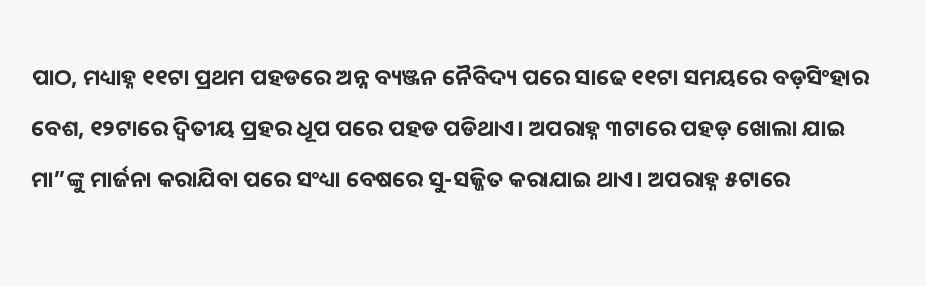ପାଠ, ମଧ୍ୟାହ୍ନ ୧୧ଟା ପ୍ରଥମ ପହଡରେ ଅନ୍ନ ବ୍ୟଞ୍ଜନ ନୈବିଦ୍ୟ ପରେ ସାଢେ ୧୧ଟା ସମୟରେ ବଡ଼ସିଂହାର ବେଶ, ୧୨ଟାରେ ଦ୍ବିତୀୟ ପ୍ରହର ଧୂପ ପରେ ପହଡ ପଡିଥାଏ। ଅପରାହ୍ନ ୩ଟାରେ ପହଡ଼ ଖୋଲା ଯାଇ ମା”ଙ୍କୁ ମାର୍ଜନା କରାଯିବା ପରେ ସଂଧ୍ୟା ବେଷରେ ସୁ-ସଜ୍ଜିତ କରାଯାଇ ଥାଏ। ଅପରାହ୍ନ ୫ଟାରେ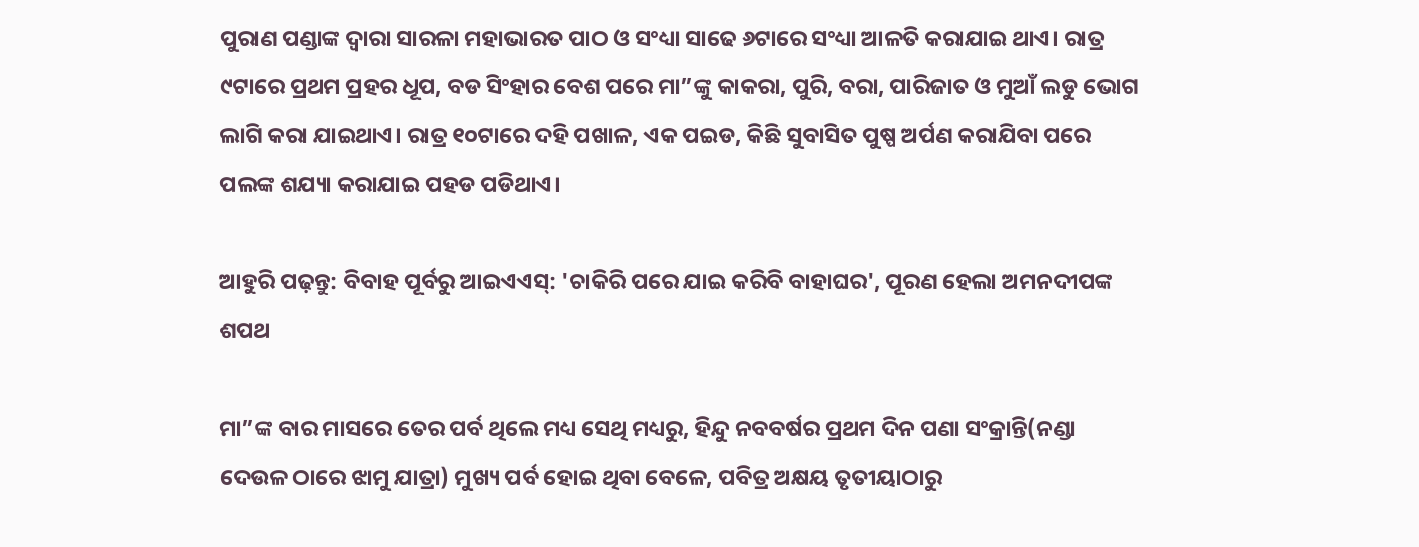ପୁରାଣ ପଣ୍ଡାଙ୍କ ଦ୍ବାରା ସାରଳା ମହାଭାରତ ପାଠ ଓ ସଂଧ୍ୟା ସାଢେ ୬ଟାରେ ସଂଧ୍ୟା ଆଳତି କରାଯାଇ ଥାଏ। ରାତ୍ର ୯ଟାରେ ପ୍ରଥମ ପ୍ରହର ଧୂପ, ବଡ ସିଂହାର ବେଶ ପରେ ମା”ଙ୍କୁ କାକରା, ପୁରି, ବରା, ପାରିଜାତ ଓ ମୁଆଁ ଲଡୁ ଭୋଗ ଲାଗି କରା ଯାଇଥାଏ। ରାତ୍ର ୧୦ଟାରେ ଦହି ପଖାଳ, ଏକ ପଇଡ, କିଛି ସୁବାସିତ ପୁଷ୍ପ ଅର୍ପଣ କରାଯିବା ପରେ ପଲଙ୍କ ଶଯ୍ୟା କରାଯାଇ ପହଡ ପଡିଥାଏ।

ଆହୁରି ପଢ଼ନ୍ତୁ: ବିବାହ ପୂର୍ବରୁ ଆଇଏଏସ୍: 'ଚାକିରି ପରେ ଯାଇ କରିବି ବାହାଘର', ପୂରଣ ହେଲା ଅମନଦୀପଙ୍କ ଶପଥ

ମା”ଙ୍କ ବାର ମାସରେ ତେର ପର୍ବ ଥିଲେ ମଧ୍ୟ ସେଥି ମଧ୍ୟରୁ, ହିନ୍ଦୁ ନବବର୍ଷର ପ୍ରଥମ ଦିନ ପଣା ସଂକ୍ରାନ୍ତି(ନଣ୍ଡା ଦେଉଳ ଠାରେ ଝାମୁ ଯାତ୍ରା) ମୁଖ୍ୟ ପର୍ବ ହୋଇ ଥିବା ବେଳେ, ପବିତ୍ର ଅକ୍ଷୟ ତୃତୀୟାଠାରୁ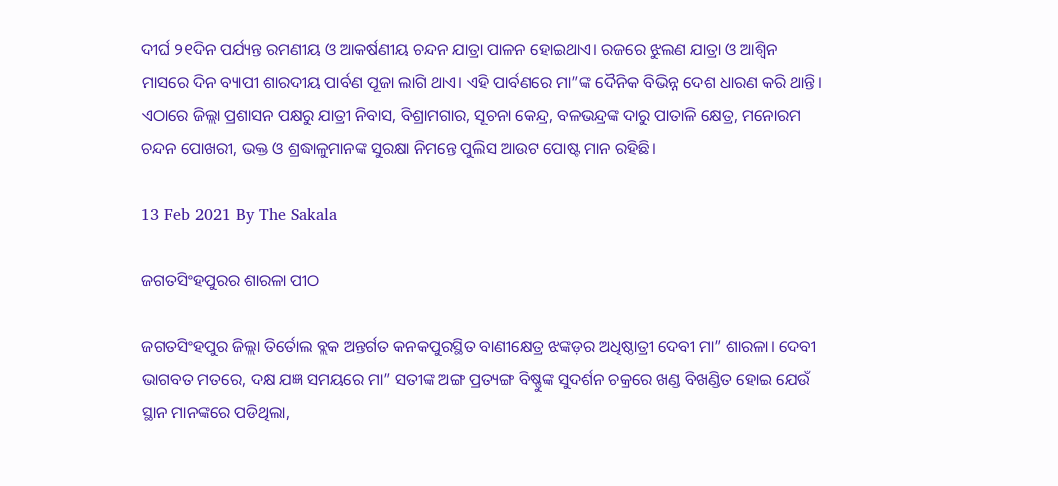ଦୀର୍ଘ ୨୧ଦିନ ପର୍ଯ୍ୟନ୍ତ ରମଣୀୟ ଓ ଆକର୍ଷଣୀୟ ଚନ୍ଦନ ଯାତ୍ରା ପାଳନ ହୋଇଥାଏ। ରଜରେ ଝୁଲଣ ଯାତ୍ରା ଓ ଆଶ୍ବିନ ମାସରେ ଦିନ ବ୍ୟାପୀ ଶାରଦୀୟ ପାର୍ବଣ ପୂଜା ଲାଗି ଥାଏ। ଏହି ପାର୍ବଣରେ ମା”ଙ୍କ ଦୈନିକ ବିଭିନ୍ନ ଦେଶ ଧାରଣ କରି ଥାନ୍ତି। ଏଠାରେ ଜିଲ୍ଲା ପ୍ରଶାସନ ପକ୍ଷରୁ ଯାତ୍ରୀ ନିବାସ, ବିଶ୍ରାମଗାର, ସୂଚନା କେନ୍ଦ୍ର, ବଳଭନ୍ଦ୍ରଙ୍କ ଦାରୁ ପାତାଳି କ୍ଷେତ୍ର, ମନୋରମ ଚନ୍ଦନ ପୋଖରୀ, ଭକ୍ତ ଓ ଶ୍ରଦ୍ଧାଳୁମାନଙ୍କ ସୁରକ୍ଷା ନିମନ୍ତେ ପୁଲିସ ଆଉଟ ପୋଷ୍ଟ ମାନ ରହିଛି।

13 Feb 2021 By The Sakala

ଜଗତସିଂହପୁରର ଶାରଳା ପୀଠ

ଜଗତସିଂହପୁର ଜିଲ୍ଲା ତିର୍ତୋଲ ବ୍ଲକ ଅନ୍ତର୍ଗତ କନକପୁରସ୍ଥିତ ବାଣୀକ୍ଷେତ୍ର ଝଙ୍କଡ଼ର ଅଧିଷ୍ଠାତ୍ରୀ ଦେବୀ ମା” ଶାରଳା। ଦେବୀ ଭାଗବତ ମତରେ, ଦକ୍ଷ ଯଜ୍ଞ ସମୟରେ ମା” ସତୀଙ୍କ ଅଙ୍ଗ ପ୍ରତ୍ୟଙ୍ଗ ବିଷ୍ଣୁଙ୍କ ସୁଦର୍ଶନ ଚକ୍ରରେ ଖଣ୍ଡ ବିଖଣ୍ଡିତ ହୋଇ ଯେଉଁ ସ୍ଥାନ ମାନଙ୍କରେ ପଡିଥିଲା,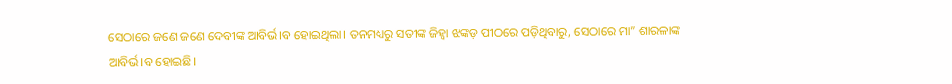ସେଠାରେ ଜଣେ ଜଣେ ଦେବୀଙ୍କ ଆବିର୍ଭ।ବ ହୋଇଥିଲା। ତନମଧ୍ୟରୁ ସତୀଙ୍କ ଜିହ୍ବା ଝଙ୍କଡ଼ ପୀଠରେ ପଡ଼ିଥିବାରୁ, ସେଠାରେ ମା” ଶାରଳାଙ୍କ ଆବିର୍ଭ।ବ ହୋଇଛି।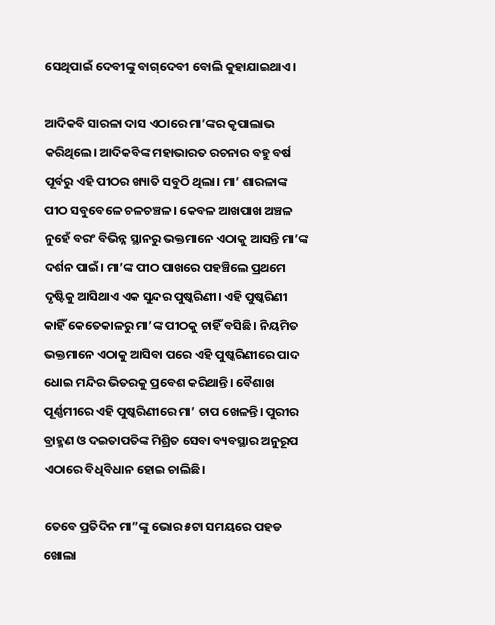ସେଥିପାଇଁ ଦେବୀଙ୍କୁ ବାଗ୍‌ଦେବୀ ବୋଲି କୁହାଯାଇଥାଏ।

ଆଦିକବି ସାରଳା ଦାସ ଏଠାରେ ମା’ଙ୍କର କୃପାଲାଭ କରିଥିଲେ। ଆଦିକବିଙ୍କ ମହାଭାରତ ରଚନାର ବହୁ ବର୍ଷ ପୂର୍ବରୁ ଏହି ପୀଠର ଖ୍ୟାତି ସବୁଠି ଥିଲା। ମା’ ଶାରଳାଙ୍କ ପୀଠ ସବୁବେଳେ ଚଳଚଞ୍ଚଳ। କେବଳ ଆଖପାଖ ଅଞ୍ଚଳ ନୁହେଁ ବରଂ ବିଭିନ୍ନ ସ୍ଥାନରୁ ଭକ୍ତମାନେ ଏଠାକୁ ଆସନ୍ତି ମା’ଙ୍କ ଦର୍ଶନ ପାଇଁ। ମା’ଙ୍କ ପୀଠ ପାଖରେ ପହଞ୍ଚିଲେ ପ୍ରଥମେ ଦୃଷ୍ଟିକୁ ଆସିଥାଏ ଏକ ସୁନ୍ଦର ପୁଷ୍କରିଣୀ। ଏହି ପୁଷ୍କରିଣୀ କାହିଁ କେତେକାଳରୁ ମା’ଙ୍କ ପୀଠକୁ ଚାହିଁ ବସିଛି। ନିୟମିତ ଭକ୍ତମାନେ ଏଠାକୁ ଆସିବା ପରେ ଏହି ପୁଷ୍କରିଣୀରେ ପାଦ ଧୋଇ ମନ୍ଦିର ଭିତରକୁ ପ୍ରବେଶ କରିଥାନ୍ତି। ବୈଶାଖ ପୂର୍ଣ୍ଣମୀରେ ଏହି ପୁଷ୍କରିଣୀରେ ମା’ ଚାପ ଖେଳନ୍ତି। ପୁରୀର ବ୍ରାହ୍ମଣ ଓ ଦଇତାପତିଙ୍କ ମିଶ୍ରିତ ସେବା ବ୍ୟବସ୍ଥାର ଅନୁରୂପ ଏଠାରେ ବିଧିବିଧାନ ହୋଇ ଚାଲିଛି।

ତେବେ ପ୍ରତିଦିନ ମା”ଙ୍କୁ ଭୋର ୫ଟା ସମୟରେ ପହଡ ଖୋଲା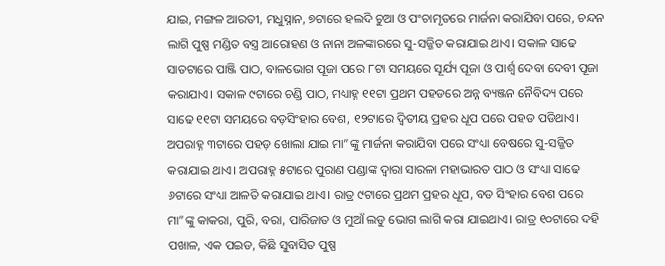ଯାଇ, ମଙ୍ଗଳ ଆରତୀ, ମଧୁସ୍ନାନ, ୭ଟାରେ ହଲଦି ଚୁଆ ଓ ପଂଚାମୃତରେ ମାର୍ଜନା କରାଯିବା ପରେ, ଚନ୍ଦନ ଲାଗି ପୁଷ୍ପ ମଣ୍ଡିତ ବସ୍ତ୍ର ଆରୋହଣ ଓ ନାନା ଅଳଙ୍କାରରେ ସୁ-ସଜ୍ଜିତ କରାଯାଇ ଥାଏ। ସକାଳ ସାଢେ ସାତଟାରେ ପାଞ୍ଜି ପାଠ, ବାଳଭୋଗ ପୂଜା ପରେ ୮ଟା ସମୟରେ ସୂର୍ଯ୍ୟ ପୂଜା ଓ ପାର୍ଶ୍ବ ଦେବା ଦେବୀ ପୂଜା କରାଯାଏ। ସକାଳ ୯ଟାରେ ଚଣ୍ଡି ପାଠ, ମଧ୍ୟାହ୍ନ ୧୧ଟା ପ୍ରଥମ ପହଡରେ ଅନ୍ନ ବ୍ୟଞ୍ଜନ ନୈବିଦ୍ୟ ପରେ ସାଢେ ୧୧ଟା ସମୟରେ ବଡ଼ସିଂହାର ବେଶ, ୧୨ଟାରେ ଦ୍ବିତୀୟ ପ୍ରହର ଧୂପ ପରେ ପହଡ ପଡିଥାଏ। ଅପରାହ୍ନ ୩ଟାରେ ପହଡ଼ ଖୋଲା ଯାଇ ମା”ଙ୍କୁ ମାର୍ଜନା କରାଯିବା ପରେ ସଂଧ୍ୟା ବେଷରେ ସୁ-ସଜ୍ଜିତ କରାଯାଇ ଥାଏ। ଅପରାହ୍ନ ୫ଟାରେ ପୁରାଣ ପଣ୍ଡାଙ୍କ ଦ୍ବାରା ସାରଳା ମହାଭାରତ ପାଠ ଓ ସଂଧ୍ୟା ସାଢେ ୬ଟାରେ ସଂଧ୍ୟା ଆଳତି କରାଯାଇ ଥାଏ। ରାତ୍ର ୯ଟାରେ ପ୍ରଥମ ପ୍ରହର ଧୂପ, ବଡ ସିଂହାର ବେଶ ପରେ ମା”ଙ୍କୁ କାକରା, ପୁରି, ବରା, ପାରିଜାତ ଓ ମୁଆଁ ଲଡୁ ଭୋଗ ଲାଗି କରା ଯାଇଥାଏ। ରାତ୍ର ୧୦ଟାରେ ଦହି ପଖାଳ, ଏକ ପଇଡ, କିଛି ସୁବାସିତ ପୁଷ୍ପ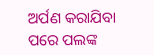ଅର୍ପଣ କରାଯିବା ପରେ ପଲଙ୍କ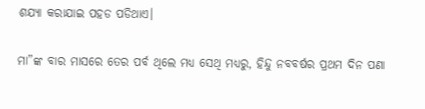ଶଯ୍ୟା କରାଯାଇ ପହଡ ପଡିଥାଏ।

ମା”ଙ୍କ ବାର ମାସରେ ତେର ପର୍ବ ଥିଲେ ମଧ୍ୟ ସେଥି ମଧ୍ୟରୁ, ହିନ୍ଦୁ ନବବର୍ଷର ପ୍ରଥମ ଦିନ ପଣା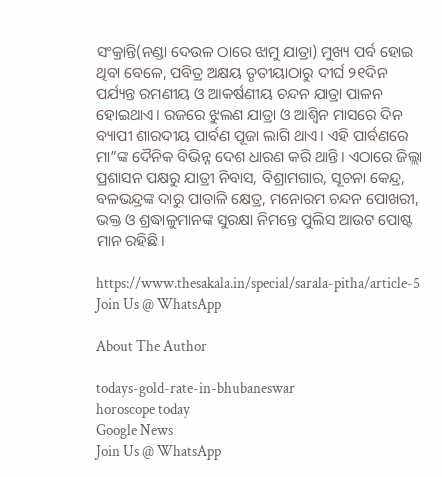ସଂକ୍ରାନ୍ତି(ନଣ୍ଡା ଦେଉଳ ଠାରେ ଝାମୁ ଯାତ୍ରା) ମୁଖ୍ୟ ପର୍ବ ହୋଇ ଥିବା ବେଳେ, ପବିତ୍ର ଅକ୍ଷୟ ତୃତୀୟାଠାରୁ ଦୀର୍ଘ ୨୧ଦିନ ପର୍ଯ୍ୟନ୍ତ ରମଣୀୟ ଓ ଆକର୍ଷଣୀୟ ଚନ୍ଦନ ଯାତ୍ରା ପାଳନ ହୋଇଥାଏ। ରଜରେ ଝୁଲଣ ଯାତ୍ରା ଓ ଆଶ୍ବିନ ମାସରେ ଦିନ ବ୍ୟାପୀ ଶାରଦୀୟ ପାର୍ବଣ ପୂଜା ଲାଗି ଥାଏ। ଏହି ପାର୍ବଣରେ ମା”ଙ୍କ ଦୈନିକ ବିଭିନ୍ନ ଦେଶ ଧାରଣ କରି ଥାନ୍ତି। ଏଠାରେ ଜିଲ୍ଲା ପ୍ରଶାସନ ପକ୍ଷରୁ ଯାତ୍ରୀ ନିବାସ, ବିଶ୍ରାମଗାର, ସୂଚନା କେନ୍ଦ୍ର, ବଳଭନ୍ଦ୍ରଙ୍କ ଦାରୁ ପାତାଳି କ୍ଷେତ୍ର, ମନୋରମ ଚନ୍ଦନ ପୋଖରୀ, ଭକ୍ତ ଓ ଶ୍ରଦ୍ଧାଳୁମାନଙ୍କ ସୁରକ୍ଷା ନିମନ୍ତେ ପୁଲିସ ଆଉଟ ପୋଷ୍ଟ ମାନ ରହିଛି।

https://www.thesakala.in/special/sarala-pitha/article-5
Join Us @ WhatsApp

About The Author

todays-gold-rate-in-bhubaneswar
horoscope today
Google News
Join Us @ WhatsApp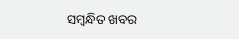ସମ୍ବନ୍ଧିତ ଖବର